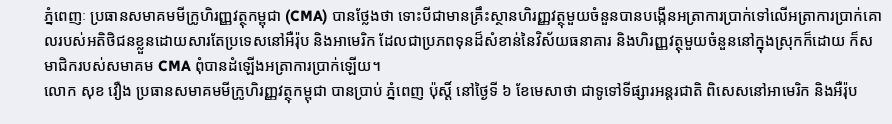ភ្នំពេញៈ ប្រធានសមាគមមីក្រូហិរញ្ញវត្ថុកម្ពុជា (CMA) បានថ្លែងថា ទោះបីជាមានគ្រឹះស្ថានហិរញ្ញវត្ថុមួយចំនួនបានបង្កើនអត្រាការប្រាក់ទៅលើអត្រាការប្រាក់គោលរបស់អតិថិជនខ្លួនដោយសារតែប្រទេសនៅអឺរ៉ុប និងអាមេរិក ដែលជាប្រភពទុនដ៏សំខាន់នៃវិស័យធនាគារ និងហិរញ្ញវត្ថុមួយចំនួននៅក្នុងស្រុកក៏ដោយ ក៏សមាជិករបស់សមាគម CMA ពុំបានដំឡើងអត្រាការប្រាក់ឡើយ។
លោក សុខ វឿង ប្រធានសមាគមមីក្រូហិរញ្ញវត្ថុកម្ពុជា បានប្រាប់ ភ្នំពេញ ប៉ុស្តិ៍ នៅថ្ងៃទី ៦ ខែមេសាថា ជាទូទៅទីផ្សារអន្តរជាតិ ពិសេសនៅអាមេរិក និងអឺរ៉ុប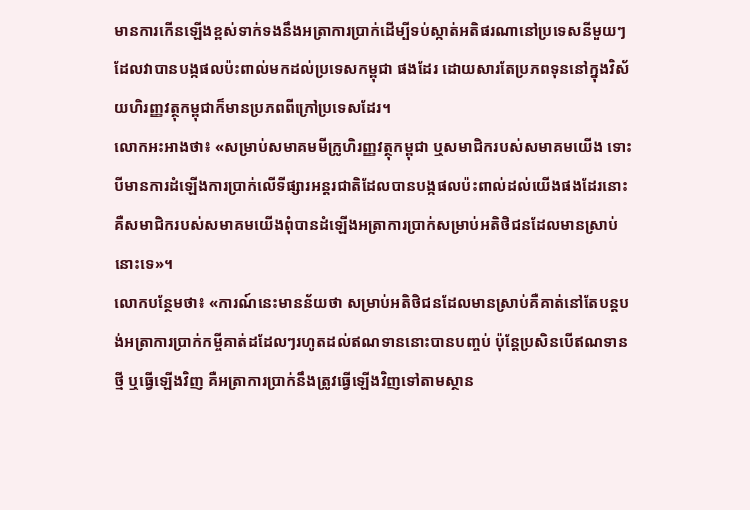មានការកើនឡើងខ្ពស់ទាក់ទងនឹងអត្រាការប្រាក់ដើម្បីទប់ស្កាត់អតិផរណានៅប្រទេសនីមួយៗ ដែលវាបានបង្កផលប៉ះពាល់មកដល់ប្រទេសកម្ពុជា ផងដែរ ដោយសារតែប្រភពទុននៅក្នុងវិស័យហិរញ្ញវត្ថុកម្ពុជាក៏មានប្រភពពីក្រៅប្រទេសដែរ។
លោកអះអាងថា៖ «សម្រាប់សមាគមមីក្រូហិរញ្ញវត្ថុកម្ពុជា ឬសមាជិករបស់សមាគមយើង ទោះបីមានការដំឡើងការប្រាក់លើទីផ្សារអន្តរជាតិដែលបានបង្កផលប៉ះពាល់ដល់យើងផងដែរនោះ គឺសមាជិករបស់សមាគមយើងពុំបានដំឡើងអត្រាការប្រាក់សម្រាប់អតិថិជនដែលមានស្រាប់នោះទេ»។
លោកបន្ថែមថា៖ «ការណ៍នេះមានន័យថា សម្រាប់អតិថិជនដែលមានស្រាប់គឺគាត់នៅតែបន្តបង់អត្រាការប្រាក់កម្ចីគាត់ដដែលៗរហូតដល់ឥណទាននោះបានបញ្ចប់ ប៉ុន្តែប្រសិនបើឥណទានថ្មី ឬធ្វើឡើងវិញ គឺអត្រាការប្រាក់នឹងត្រូវធ្វើឡើងវិញទៅតាមស្ថាន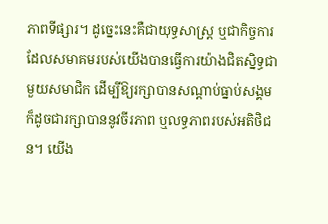ភាពទីផ្សារ។ ដូច្នេះនេះគឺជាយុទ្ធសាស្ត្រ ឬជាកិច្ចការដែលសមាគមរបស់យើងបានធ្វើការយ៉ាងជិតស្និទ្ធជាមួយសមាជិក ដើម្បីឱ្យរក្សាបានសណ្តាប់ធ្នាប់សង្គម ក៏ដូចជារក្សាបាននូវចីរភាព ឬលទ្ធភាពរបស់អតិថិជន។ យើង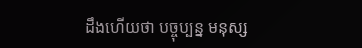ដឹងហើយថា បច្ចុប្បន្ន មនុស្ស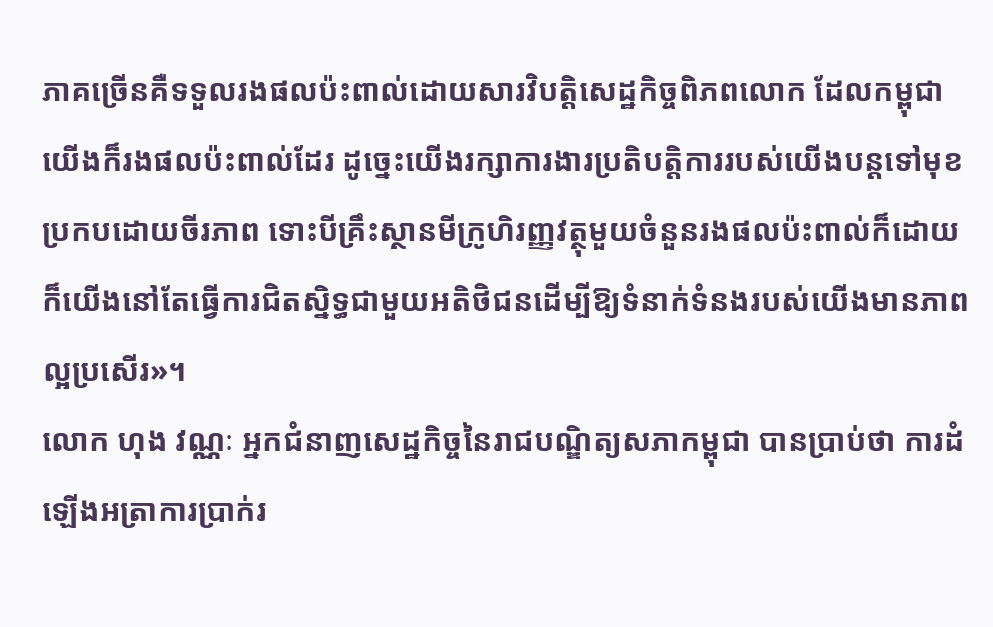ភាគច្រើនគឺទទួលរងផលប៉ះពាល់ដោយសារវិបត្តិសេដ្ឋកិច្ចពិភពលោក ដែលកម្ពុជាយើងក៏រងផលប៉ះពាល់ដែរ ដូច្នេះយើងរក្សាការងារប្រតិបត្តិការរបស់យើងបន្តទៅមុខប្រកបដោយចីរភាព ទោះបីគ្រឹះស្ថានមីក្រូហិរញ្ញវត្ថុមួយចំនួនរងផលប៉ះពាល់ក៏ដោយ ក៏យើងនៅតែធ្វើការជិតស្និទ្ធជាមួយអតិថិជនដើម្បីឱ្យទំនាក់ទំនងរបស់យើងមានភាពល្អប្រសើរ»។
លោក ហុង វណ្ណៈ អ្នកជំនាញសេដ្ឋកិច្ចនៃរាជបណ្ឌិត្យសភាកម្ពុជា បានប្រាប់ថា ការដំឡើងអត្រាការប្រាក់រ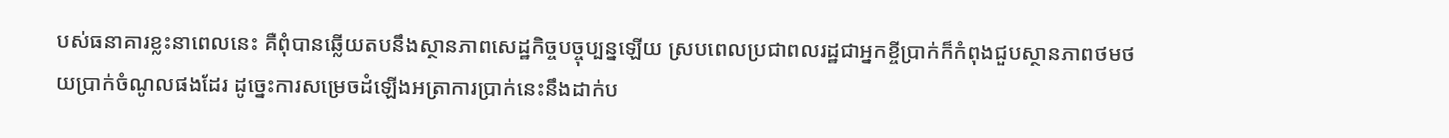បស់ធនាគារខ្លះនាពេលនេះ គឺពុំបានឆ្លើយតបនឹងស្ថានភាពសេដ្ឋកិច្ចបច្ចុប្បន្នឡើយ ស្របពេលប្រជាពលរដ្ឋជាអ្នកខ្ចីប្រាក់ក៏កំពុងជួបស្ថានភាពថមថយប្រាក់ចំណូលផងដែរ ដូច្នេះការសម្រេចដំឡើងអត្រាការប្រាក់នេះនឹងដាក់ប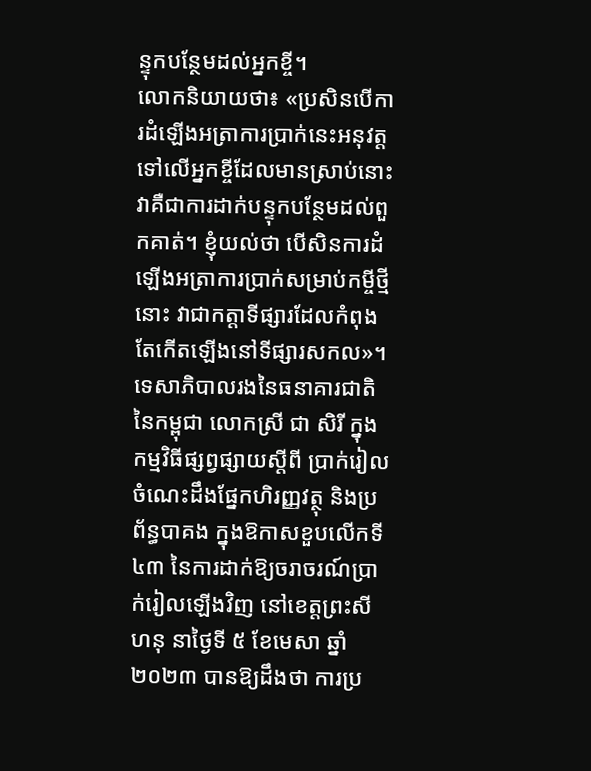ន្ទុកបន្ថែមដល់អ្នកខ្ចី។
លោកនិយាយថា៖ «ប្រសិនបើការដំឡើងអត្រាការប្រាក់នេះអនុវត្តទៅលើអ្នកខ្ចីដែលមានស្រាប់នោះ វាគឺជាការដាក់បន្ទុកបន្ថែមដល់ពួកគាត់។ ខ្ញុំយល់ថា បើសិនការដំឡើងអត្រាការប្រាក់សម្រាប់កម្ចីថ្មីនោះ វាជាកត្តាទីផ្សារដែលកំពុងតែកើតឡើងនៅទីផ្សារសកល»។
ទេសាភិបាលរងនៃធនាគារជាតិនៃកម្ពុជា លោកស្រី ជា សិរី ក្នុងកម្មវិធីផ្សព្វផ្សាយស្តីពី ប្រាក់រៀល ចំណេះដឹងផ្នែកហិរញ្ញវត្ថុ និងប្រព័ន្ធបាគង ក្នុងឱកាសខួបលើកទី ៤៣ នៃការដាក់ឱ្យចរាចរណ៍ប្រាក់រៀលឡើងវិញ នៅខេត្តព្រះសីហនុ នាថ្ងៃទី ៥ ខែមេសា ឆ្នាំ ២០២៣ បានឱ្យដឹងថា ការប្រ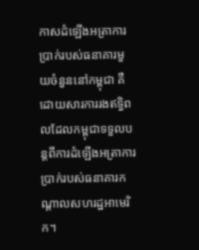កាសដំឡើងអត្រាការប្រាក់របស់ធនាគារមួយចំនួននៅកម្ពុជា គឺដោយសារការរងឥទ្ធិពលដែលកម្ពុជាទទួលបន្តពីការដំឡើងអត្រាការប្រាក់របស់ធនាគារកណ្តាលសហរដ្ឋអាមេរិក។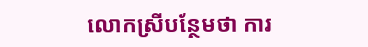លោកស្រីបន្ថែមថា ការ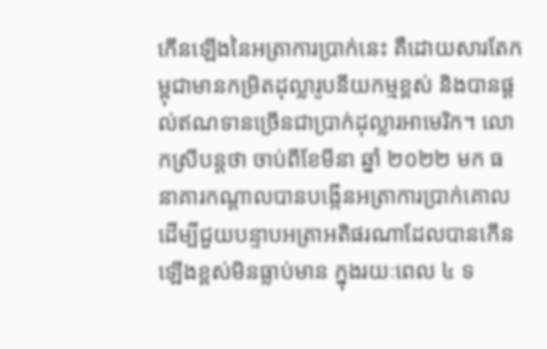កើនឡើងនៃអត្រាការប្រាក់នេះ គឺដោយសារតែកម្ពុជាមានកម្រិតដុល្លារូបនីយកម្មខ្ពស់ និងបានផ្តល់ឥណទានច្រើនជាប្រាក់ដុល្លារអាមេរិក។ លោកស្រីបន្តថា ចាប់ពីខែមីនា ឆ្នាំ ២០២២ មក ធនាគារកណ្តាលបានបង្កើនអត្រាការប្រាក់គោលដើម្បីជួយបន្ទាបអត្រាអតិផរណាដែលបានកើនឡើងខ្ពស់មិនធ្លាប់មាន ក្នុងរយៈពេល ៤ ទ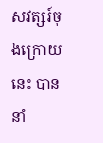សវត្សរ៍ចុងក្រោយនេះ បាននាំ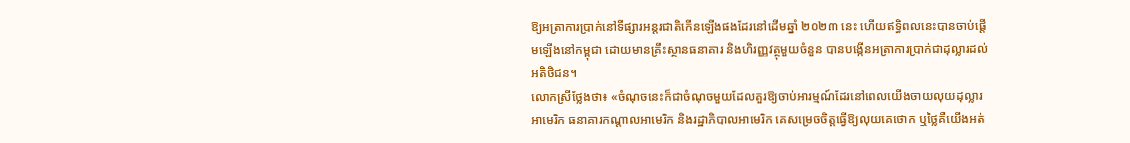ឱ្យអត្រាការប្រាក់នៅទីផ្សារអន្តរជាតិកើនឡើងផងដែរនៅដើមឆ្នាំ ២០២៣ នេះ ហើយឥទ្ធិពលនេះបានចាប់ផ្តើមឡើងនៅកម្ពុជា ដោយមានគ្រឹះស្ថានធនាគារ និងហិរញ្ញវត្ថុមួយចំនួន បានបង្កើនអត្រាការប្រាក់ជាដុល្លារដល់អតិថិជន។
លោកស្រីថ្លែងថា៖ «ចំណុចនេះក៏ជាចំណុចមួយដែលគួរឱ្យចាប់អារម្មណ៍ដែរនៅពេលយើងចាយលុយដុល្លារអាមេរិក ធនាគារកណ្តាលអាមេរិក និងរដ្ឋាភិបាលអាមេរិក គេសម្រេចចិត្តធ្វើឱ្យលុយគេថោក ឬថ្លៃគឺយើងអត់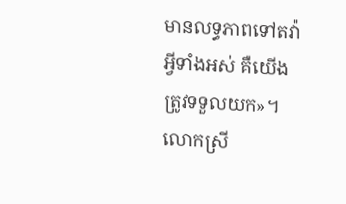មានលទ្ធភាពទៅតវ៉ាអ្វីទាំងអស់ គឺយើងត្រូវទទួលយក»។
លោកស្រី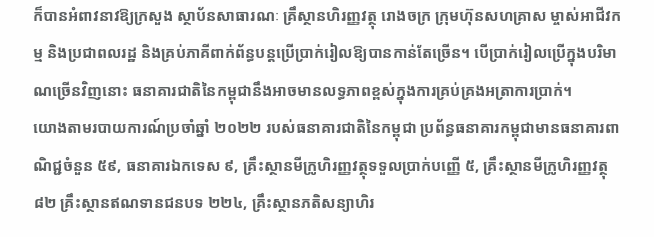ក៏បានអំពាវនាវឱ្យក្រសួង ស្ថាប័នសាធារណៈ គ្រឹស្ថានហិរញ្ញវត្ថុ រោងចក្រ ក្រុមហ៊ុនសហគ្រាស ម្ចាស់អាជីវកម្ម និងប្រជាពលរដ្ឋ និងគ្រប់ភាគីពាក់ព័ន្ធបន្តប្រើប្រាក់រៀលឱ្យបានកាន់តែច្រើន។ បើប្រាក់រៀលប្រើក្នុងបរិមាណច្រើនវិញនោះ ធនាគារជាតិនៃកម្ពុជានឹងអាចមានលទ្ធភាពខ្ពស់ក្នុងការគ្រប់គ្រងអត្រាការប្រាក់។
យោងតាមរបាយការណ៍ប្រចាំឆ្នាំ ២០២២ របស់ធនាគារជាតិនៃកម្ពុជា ប្រព័ន្ធធនាគារកម្ពុជាមានធនាគារពាណិជ្ជចំនួន ៥៩, ធនាគារឯកទេស ៩, គ្រឹះស្ថានមីក្រូហិរញ្ញវត្ថុទទួលប្រាក់បញ្ញើ ៥, គ្រឹះស្ថានមីក្រូហិរញ្ញវត្ថុ ៨២ គ្រឹះស្ថានឥណទានជនបទ ២២៤, គ្រឹះស្ថានភតិសន្យាហិរ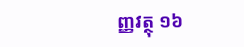ញ្ញវត្ថុ ១៦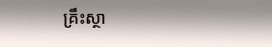គ្រឹះស្ថា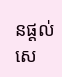នផ្តល់សេ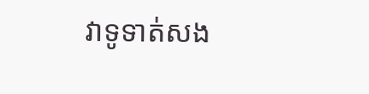វាទូទាត់សង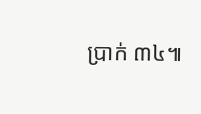ប្រាក់ ៣៤៕